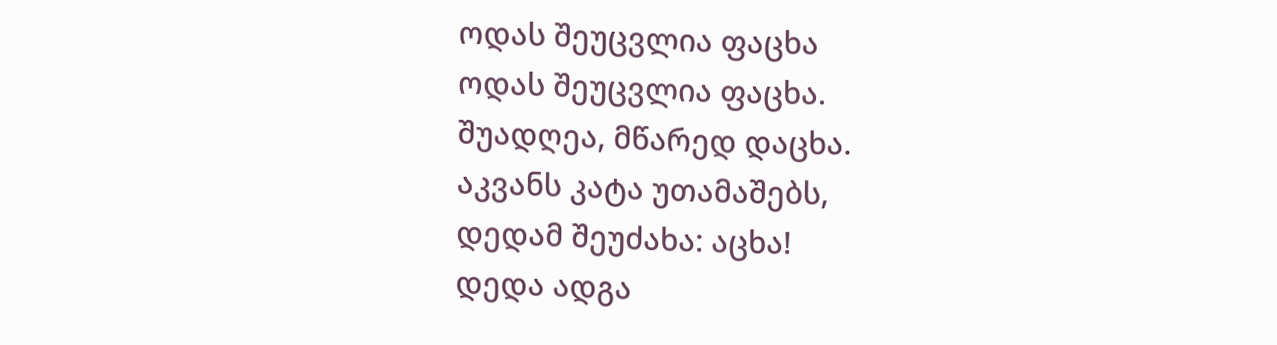ოდას შეუცვლია ფაცხა
ოდას შეუცვლია ფაცხა.
შუადღეა, მწარედ დაცხა.
აკვანს კატა უთამაშებს,
დედამ შეუძახა: აცხა!
დედა ადგა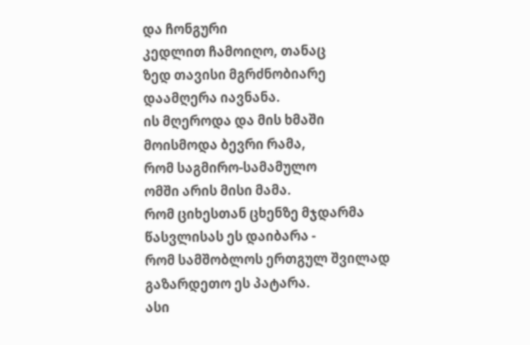და ჩონგური
კედლით ჩამოიღო, თანაც
ზედ თავისი მგრძნობიარე
დაამღერა იავნანა.
ის მღეროდა და მის ხმაში
მოისმოდა ბევრი რამა,
რომ საგმირო-სამამულო
ომში არის მისი მამა.
რომ ციხესთან ცხენზე მჯდარმა
წასვლისას ეს დაიბარა -
რომ სამშობლოს ერთგულ შვილად
გაზარდეთო ეს პატარა.
ასი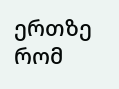ერთზე რომ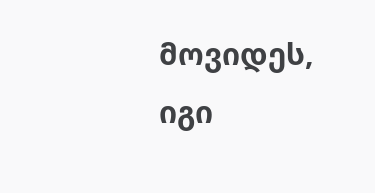მოვიდეს,
იგი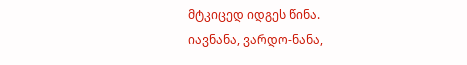მტკიცედ იდგეს წინა.
იავნანა, ვარდო-ნანა,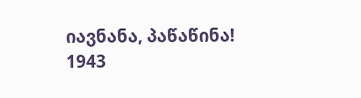იავნანა, პაწაწინა!
1943